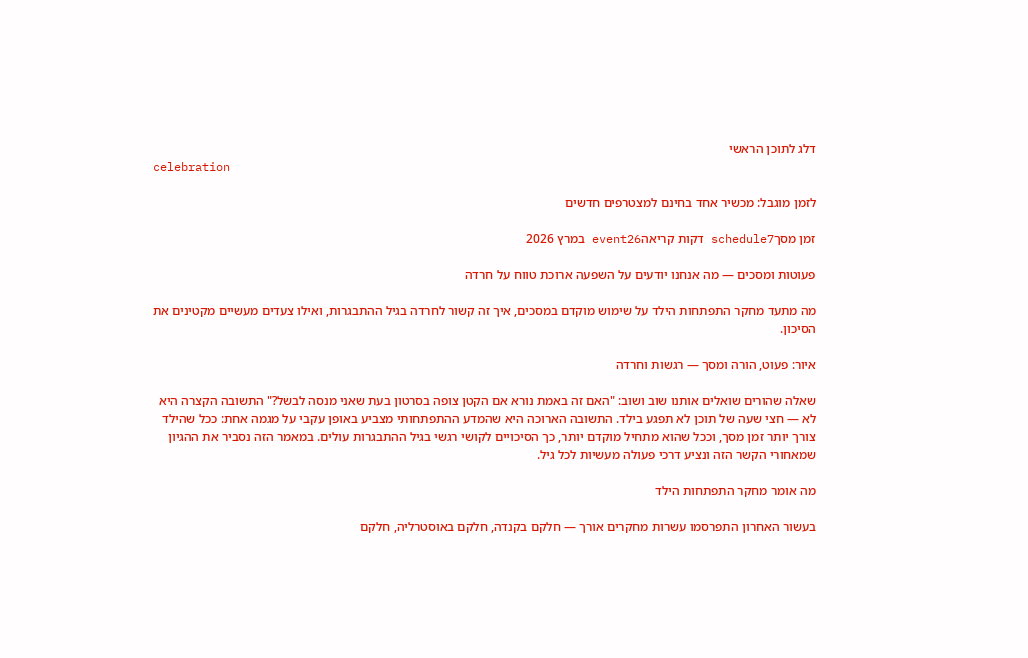דלג לתוכן הראשי
celebration

לזמן מוגבל: מכשיר אחד בחינם למצטרפים חדשים

זמן מסךschedule7 דקות קריאהevent26 במרץ 2026

פעוטות ומסכים — מה אנחנו יודעים על השפעה ארוכת טווח על חרדה

מה מתעד מחקר התפתחות הילד על שימוש מוקדם במסכים, איך זה קשור לחרדה בגיל ההתבגרות, ואילו צעדים מעשיים מקטינים את הסיכון.

איור: פעוט, הורה ומסך — רגשות וחרדה

שאלה שהורים שואלים אותנו שוב ושוב: "האם זה באמת נורא אם הקטן צופה בסרטון בעת שאני מנסה לבשל?" התשובה הקצרה היא לא — חצי שעה של תוכן לא תפגע בילד. התשובה הארוכה היא שהמדע ההתפתחותי מצביע באופן עקבי על מגמה אחת: ככל שהילד צורך יותר זמן מסך, וככל שהוא מתחיל מוקדם יותר, כך הסיכויים לקושי רגשי בגיל ההתבגרות עולים. במאמר הזה נסביר את ההגיון שמאחורי הקשר הזה ונציע דרכי פעולה מעשיות לכל גיל.

מה אומר מחקר התפתחות הילד

בעשור האחרון התפרסמו עשרות מחקרים אורך — חלקם בקנדה, חלקם באוסטרליה, חלקם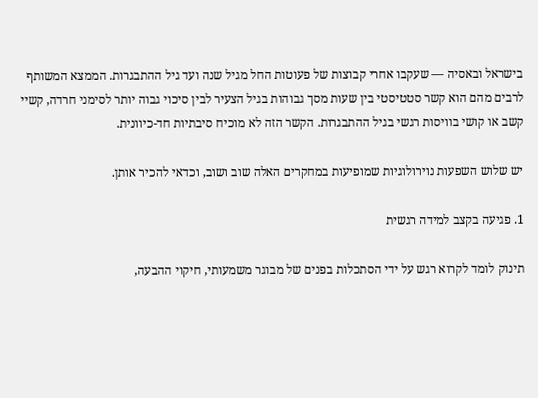בישראל ובאסיה — שעקבו אחרי קבוצות של פעוטות החל מגיל שנה ועד גיל ההתבגרות. הממצא המשותף לרבים מהם הוא קשר סטטיסטי בין שעות מסך גבוהות בגיל הצעיר לבין סיכוי גבוה יותר לסימני חרדה, קשיי קשב או קושי בוויסות רגשי בגיל ההתבגרות. הקשר הזה לא מוכיח סיבתיות חד-כיוונית.

יש שלוש השפעות נוירולוגיות שמופיעות במחקרים האלה שוב ושוב, וכדאי להכיר אותן.

1. פגיעה בקצב למידה רגשית

תינוק לומד לקרוא רגש על ידי הסתכלות בפנים של מבוגר משמעותי, חיקוי ההבעה,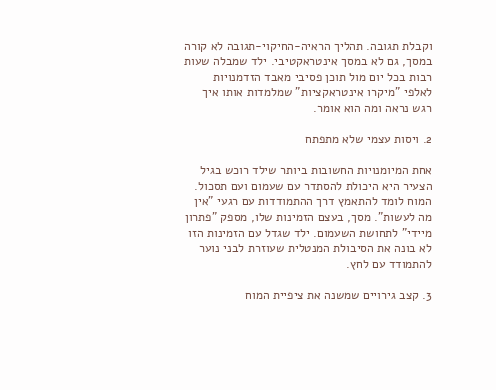וקבלת תגובה. תהליך הראיה-החיקוי-תגובה לא קורה במסך, גם לא במסך אינטראקטיבי. ילד שמבלה שעות רבות בכל יום מול תוכן פסיבי מאבד הזדמנויות לאלפי "מיקרו אינטראקציות" שמלמדות אותו איך רגש נראה ומה הוא אומר.

2. ויסות עצמי שלא מתפתח

אחת המיומנויות החשובות ביותר שילד רוכש בגיל הצעיר היא היכולת להסתדר עם שעמום ועם תסכול. המוח לומד להתאמץ דרך ההתמודדות עם רגעי "אין מה לעשות". מסך, בעצם הזמינות שלו, מספק "פתרון מיידי" לתחושת השעמום. ילד שגדל עם הזמינות הזו לא בונה את הסיבולת המנטלית שעוזרת לבני נוער להתמודד עם לחץ.

3. קצב גירויים שמשנה את ציפיית המוח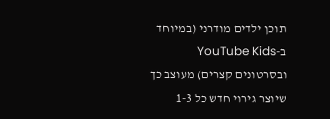תוכן ילדים מודרני (במיוחד ב-YouTube Kids ובסרטונים קצרים) מעוצב כך שיוצר גירוי חדש כל 1-3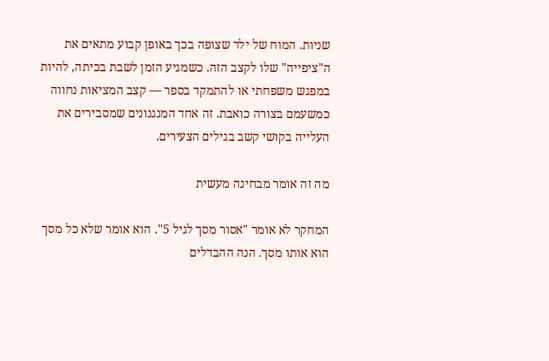שניות. המוח של ילד שצופה בכך באופן קבוע מתאים את ה"ציפייה" שלו לקצב הזה. כשמגיע הזמן לשבת בכיתה, להיות במפגש משפחתי או להתמקד בספר — קצב המציאות נחווה כמשעמם בצורה כואבת. זה אחד המנגנונים שמסבירים את העלייה בקושי קשב בגילים הצעירים.

מה זה אומר מבחינה מעשית

המחקר לא אומר "אסור מסך לגיל 5". הוא אומר שלא כל מסך הוא אותו מסך. הנה ההבדלים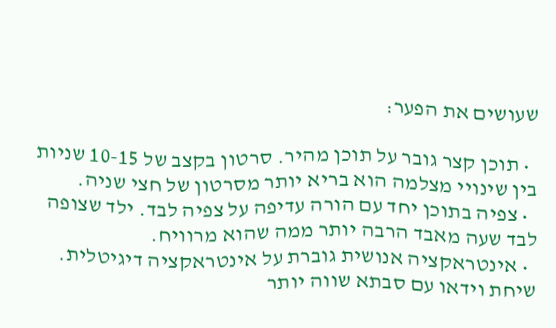שעושים את הפער:

  • תוכן קצר גובר על תוכן מהיר. סרטון בקצב של 10-15 שניות בין שינויי מצלמה הוא בריא יותר מסרטון של חצי שניה.
  • צפיה בתוכן יחד עם הורה עדיפה על צפיה לבד. ילד שצופה לבד שעה מאבד הרבה יותר ממה שהוא מרוויח.
  • אינטראקציה אנושית גוברת על אינטראקציה דיגיטלית. שיחת וידאו עם סבתא שווה יותר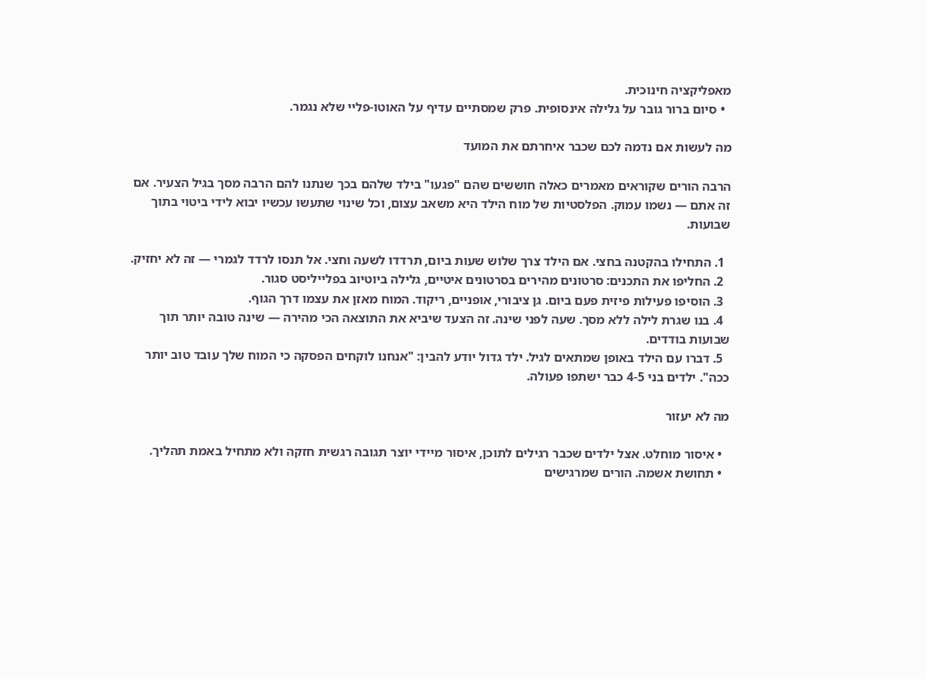מאפליקציה חינוכית.
  • סיום ברור גובר על גלילה אינסופית. פרק שמסתיים עדיף על האוטו-פליי שלא נגמר.

מה לעשות אם נדמה לכם שכבר איחרתם את המועד

הרבה הורים שקוראים מאמרים כאלה חוששים שהם "פגעו" בילד שלהם בכך שנתנו להם הרבה מסך בגיל הצעיר. אם זה אתם — נשמו עמוק. הפלסטיות של מוח הילד היא משאב עצום, וכל שינוי שתעשו עכשיו יבוא לידי ביטוי בתוך שבועות.

  1. התחילו בהקטנה בחצי. אם הילד צרך שלוש שעות ביום, תרדדו לשעה וחצי. אל תנסו לרדד לגמרי — זה לא יחזיק.
  2. החליפו את התכנים: סרטונים מהירים בסרטונים איטיים, גלילה ביוטיוב בפלייליסט סגור.
  3. הוסיפו פעילות פיזית פעם ביום. גן ציבורי, אופניים, ריקוד. המוח מאזן את עצמו דרך הגוף.
  4. בנו שגרת לילה ללא מסך. שעה לפני שינה. זה הצעד שיביא את התוצאה הכי מהירה — שינה טובה יותר תוך שבועות בודדים.
  5. דברו עם הילד באופן שמתאים לגיל. ילד גדול יודע להבין: "אנחנו לוקחים הפסקה כי המוח שלך עובד טוב יותר ככה". ילדים בני 4-5 כבר ישתפו פעולה.

מה לא יעזור

  • איסור מוחלט. אצל ילדים שכבר רגילים לתוכן, איסור מיידי יוצר תגובה רגשית חזקה ולא מתחיל באמת תהליך.
  • תחושת אשמה. הורים שמרגישים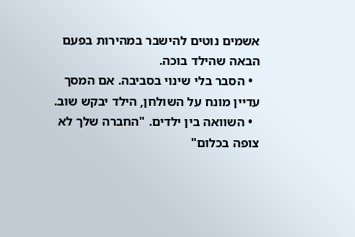אשמים נוטים להישבר במהירות בפעם הבאה שהילד בוכה.
  • הסבר בלי שינוי בסביבה. אם המסך עדיין מונח על השולחן, הילד יבקש שוב.
  • השוואה בין ילדים. "החברה שלך לא צופה בכלום"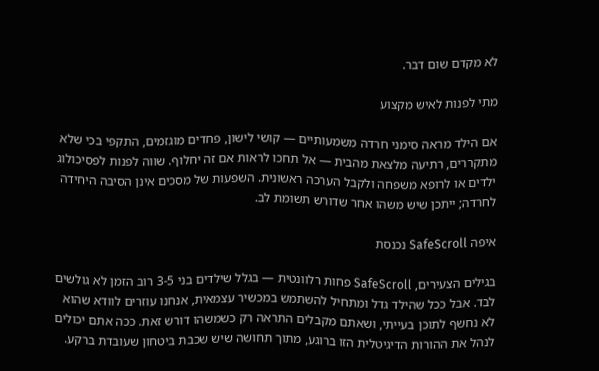לא מקדם שום דבר.

מתי לפנות לאיש מקצוע

אם הילד מראה סימני חרדה משמעותיים — קושי לישון, פחדים מוגזמים, התקפי בכי שלא מתקררים, רתיעה מלצאת מהבית — אל תחכו לראות אם זה יחלוף. שווה לפנות לפסיכולוג ילדים או לרופא משפחה ולקבל הערכה ראשונית. השפעות של מסכים אינן הסיבה היחידה לחרדה; ייתכן שיש משהו אחר שדורש תשומת לב.

איפה SafeScroll נכנסת

בגילים הצעירים, SafeScroll פחות רלוונטית — בגלל שילדים בני 3-5 רוב הזמן לא גולשים לבד. אבל ככל שהילד גדל ומתחיל להשתמש במכשיר עצמאית, אנחנו עוזרים לוודא שהוא לא נחשף לתוכן בעייתי, ושאתם מקבלים התראה רק כשמשהו דורש זאת. ככה אתם יכולים לנהל את ההורות הדיגיטלית הזו ברוגע, מתוך תחושה שיש שכבת ביטחון שעובדת ברקע.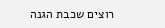רוצים שכבת הגנה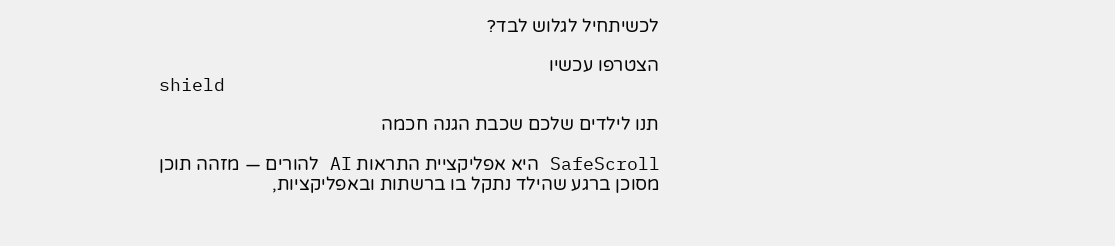לכשיתחיל לגלוש לבד?

הצטרפו עכשיו
shield

תנו לילדים שלכם שכבת הגנה חכמה

SafeScroll היא אפליקציית התראות AI להורים — מזהה תוכן מסוכן ברגע שהילד נתקל בו ברשתות ובאפליקציות,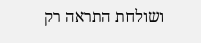ושולחת התראה רק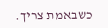כשבאמת צריך.